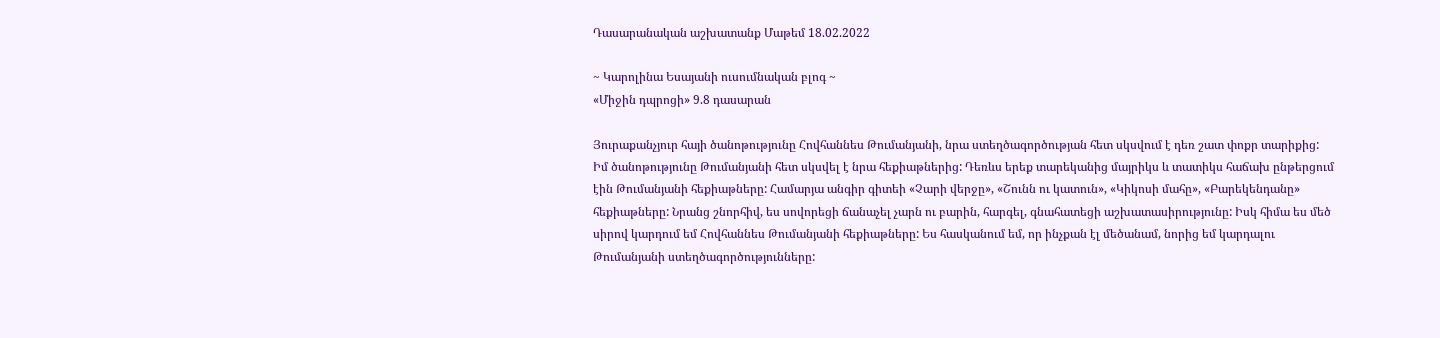Դասարանական աշխատանք Մաթեմ 18.02.2022

~ Կարոլինա Եսայանի ուսումնական բլոգ ~
«Միջին դպրոցի» 9.8 դասարան

Յուրաքանչյուր հայի ծանոթությունը Հովհաննես Թումանյանի, նրա ստեղծագործության հետ սկսվում է դեռ շատ փոքր տարիքից:
Իմ ծանոթությունը Թումանյանի հետ սկսվել է նրա հեքիաթներից: Դեռևս երեք տարեկանից մայրիկս և տատիկս հաճախ ընթերցում էին Թումանյանի հեքիաթները: Համարյա անգիր գիտեի «Չարի վերջը», «Շունն ու կատուն», «Կիկոսի մահը», «Բարեկենդանը» հեքիաթները: Նրանց շնորհիվ, ես սովորեցի ճանաչել չարն ու բարին, հարգել, գնահատեցի աշխատասիրությունը: Իսկ հիմա ես մեծ սիրով կարդում եմ Հովհաննես Թումանյանի հեքիաթները: Ես հասկանում եմ, որ ինչքան էլ մեծանամ, նորից եմ կարդալու Թումանյանի ստեղծագործությունները: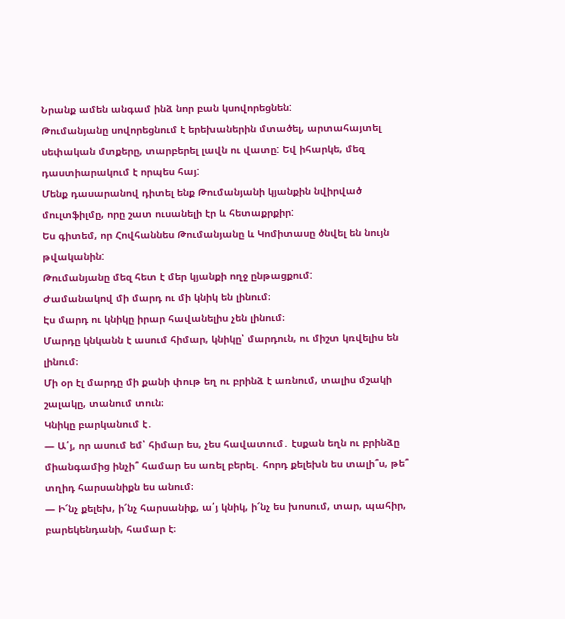Նրանք ամեն անգամ ինձ նոր բան կսովորեցնեն:
Թումանյանը սովորեցնում է երեխաներին մտածել, արտահայտել սեփական մտքերը, տարբերել լավն ու վատը: Եվ իհարկե, մեզ դաստիարակում է որպես հայ:
Մենք դասարանով դիտել ենք Թումանյանի կյանքին նվիրված մուլտֆիլմը, որը շատ ուսանելի էր և հետաքրքիր:
Ես գիտեմ, որ Հովհաննես Թումանյանը և Կոմիտասը ծնվել են նույն թվականին:
Թումանյանը մեզ հետ է մեր կյանքի ողջ ընթացքում:
Ժամանակով մի մարդ ու մի կնիկ են լինում։
Էս մարդ ու կնիկը իրար հավանելիս չեն լինում։
Մարդը կնկանն է ասում հիմար, կնիկը՝ մարդուն, ու միշտ կռվելիս են լինում։
Մի օր էլ մարդը մի քանի փութ եղ ու բրինձ է առնում, տալիս մշակի շալակը, տանում տուն։
Կնիկը բարկանում է․
— Ա՛յ, որ ասում եմ՝ հիմար ես, չես հավատում․ էսքան եղն ու բրինձը միանգամից ինչի՞ համար ես առել բերել․ հորդ քելեխն ես տալի՞ս, թե՞ տղիդ հարսանիքն ես անում։
— Ի՜նչ քելեխ, ի՜նչ հարսանիք, ա՛յ կնիկ, ի՜նչ ես խոսում, տար, պահիր, բարեկենդանի, համար է։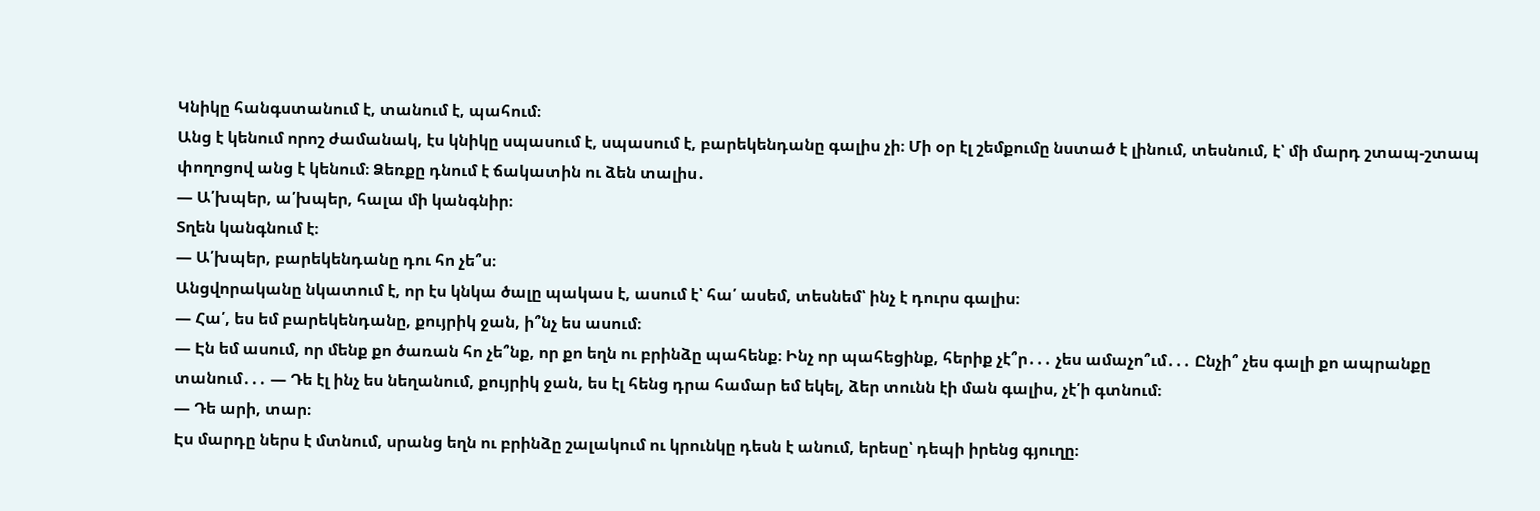Կնիկը հանգստանում է, տանում է, պահում։
Անց է կենում որոշ ժամանակ, էս կնիկը սպասում է, սպասում է, բարեկենդանը գալիս չի։ Մի օր էլ շեմքումը նստած է լինում, տեսնում, է՝ մի մարդ շտապ-շտապ փողոցով անց է կենում։ Ձեռքը դնում է ճակատին ու ձեն տալիս․
— Ա՛խպեր, ա՛խպեր, հալա մի կանգնիր։
Տղեն կանգնում է։
— Ա՛խպեր, բարեկենդանը դու հո չե՞ս։
Անցվորականը նկատում է, որ էս կնկա ծալը պակաս է, ասում է՝ հա՛ ասեմ, տեսնեմ՝ ինչ է դուրս գալիս։
— Հա՛, ես եմ բարեկենդանը, քույրիկ ջան, ի՞նչ ես ասում։
— Էն եմ ասում, որ մենք քո ծառան հո չե՞նք, որ քո եղն ու բրինձը պահենք։ Ինչ որ պահեցինք, հերիք չէ՞ր․․․ չես ամաչո՞ւմ․․․ Ընչի՞ չես գալի քո ապրանքը տանում․․․ — Դե էլ ինչ ես նեղանում, քույրիկ ջան, ես էլ հենց դրա համար եմ եկել, ձեր տունն էի ման գալիս, չէ՛ի գտնում։
— Դե արի, տար։
Էս մարդը ներս է մտնում, սրանց եղն ու բրինձը շալակում ու կրունկը դեսն է անում, երեսը՝ դեպի իրենց գյուղը։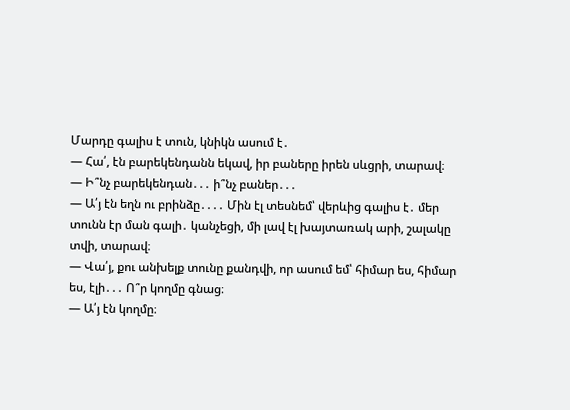Մարդը գալիս է տուն, կնիկն ասում է․
— Հա՛, էն բարեկենդանն եկավ, իր բաները իրեն սևցրի, տարավ։
— Ի՞նչ բարեկենդան․․․ ի՞նչ բաներ․․․
— Ա՛յ էն եղն ու բրինձը․․․․ Մին էլ տեսնեմ՝ վերևից գալիս է․ մեր տունն էր ման գալի․ կանչեցի, մի լավ էլ խայտառակ արի, շալակը տվի, տարավ։
— Վա՛յ, քու անխելք տունը քանդվի, որ ասում եմ՝ հիմար ես, հիմար ես, էլի․․․ Ո՞ր կողմը գնաց։
— Ա՛յ էն կողմը։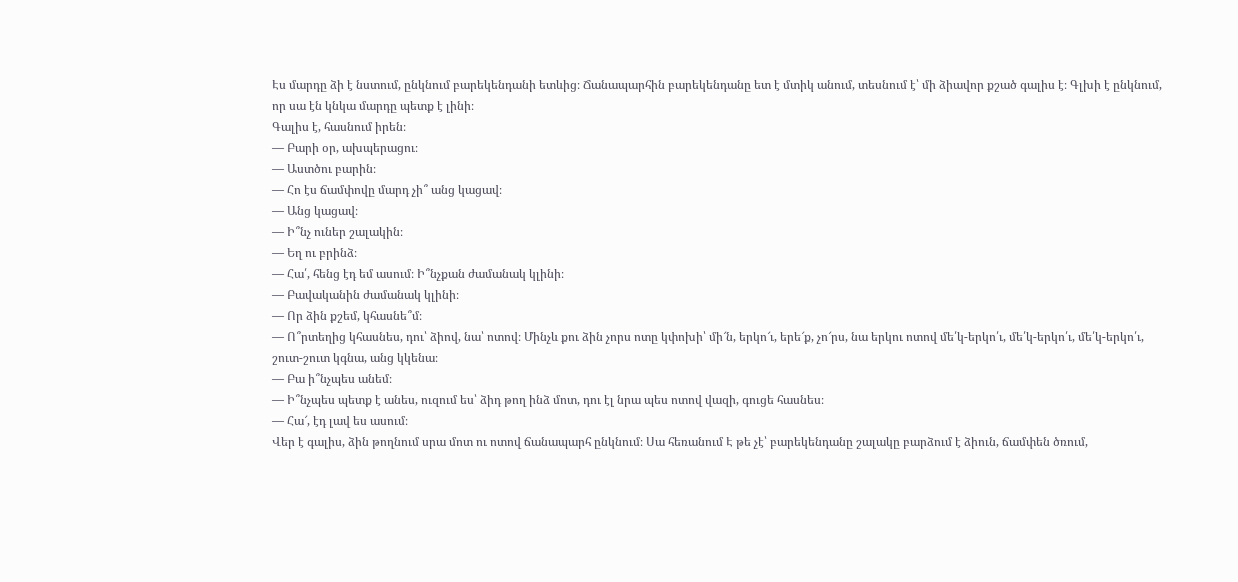Էս մարդը ձի է նստում, ընկնում բարեկենդանի ետևից։ Ճանապարհին բարեկենդանը ետ է մտիկ անում, տեսնում է՝ մի ձիավոր քշած գալիս է։ Գլխի է ընկնում, որ սա էն կնկա մարդը պետք է լինի։
Գալիս է, հասնում իրեն։
— Բարի օր, ախպերացու։
— Աստծու բարին։
— Հո էս ճամփովը մարդ չի՞ անց կացավ։
— Անց կացավ։
— Ի՞նչ ուներ շալակին։
— Եղ ու բրինձ։
— Հա՛, հենց էդ եմ ասում։ Ի՞նչքան ժամանակ կլինի։
— Բավականին ժամանակ կլինի։
— Որ ձին քշեմ, կհասնե՞մ։
— Ո՞րտեղից կհասնես, դու՝ ձիով, նա՝ ոտով։ Մինչև քու ձին չորս ոտը կփոխի՝ մի՜ն, երկո՜ւ, երե՜ք, չո՜րս, նա երկու ոտով մե՛կ-երկո՛ւ, մե՛կ-երկո՛ւ, մե՛կ-երկո՛ւ, շուտ-շուտ կգնա, անց կկենա։
— Բա ի՞նչպես անեմ։
— Ի՞նչպես պետք է անես, ուզում ես՝ ձիդ թող ինձ մոտ, դու էլ նրա պես ոտով վազի, գուցե հասնես։
— Հա՜, էդ լավ ես ասում։
Վեր է գալիս, ձին թողնում սրա մոտ ու ոտով ճանապարհ ընկնում։ Սա հեռանում Է թե չէ՝ բարեկենդանը շալակը բարձում է ձիուն, ճամփեն ծռում,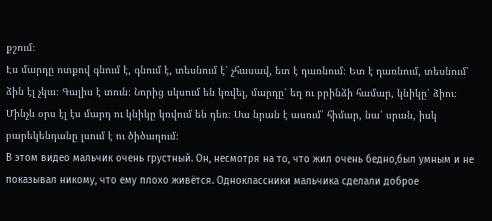քշում։
Էս մարդը ոտքով գնում է, գնում է, տեսնում է՝ չհասավ, ետ է դառնում։ Ետ է դառնում, տեսնում՝ ձին էլ չկա։ Գալիս է տուն։ Նորից սկսում են կռվել, մարդը՝ եղ ու բրինձի համար, կնիկը՝ ձիու։
Մինչև օրս էլ էս մարդ ու կնիկը կռվում են դեռ։ Սա նրան է ասում՝ հիմար, նա՝ սրան, իսկ բարեկենդանը լսում է ու ծիծաղում։
В этом видео мальчик очень грустный. Он, несмотря на то, что жил очень бедно,был умным и не показывал никому, что ему плохо живётся. Одноклассники мальчика сделали доброе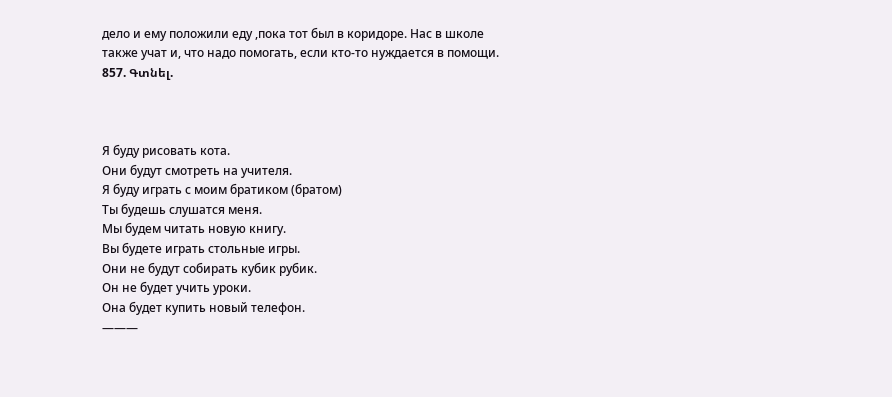дело и ему положили еду ,пока тот был в коридоре. Нас в школе также учат и, что надо помогать, если кто-то нуждается в помощи.
857. Գտնել.



Я буду рисовать кота.
Они будут смотреть на учителя.
Я буду играть с моим братиком (братом)
Ты будешь слушатся меня.
Мы будем читать новую книгу.
Вы будете играть стольные игры.
Они не будут собирать кубик рубик.
Он не будет учить уроки.
Она будет купить новый телефон.
———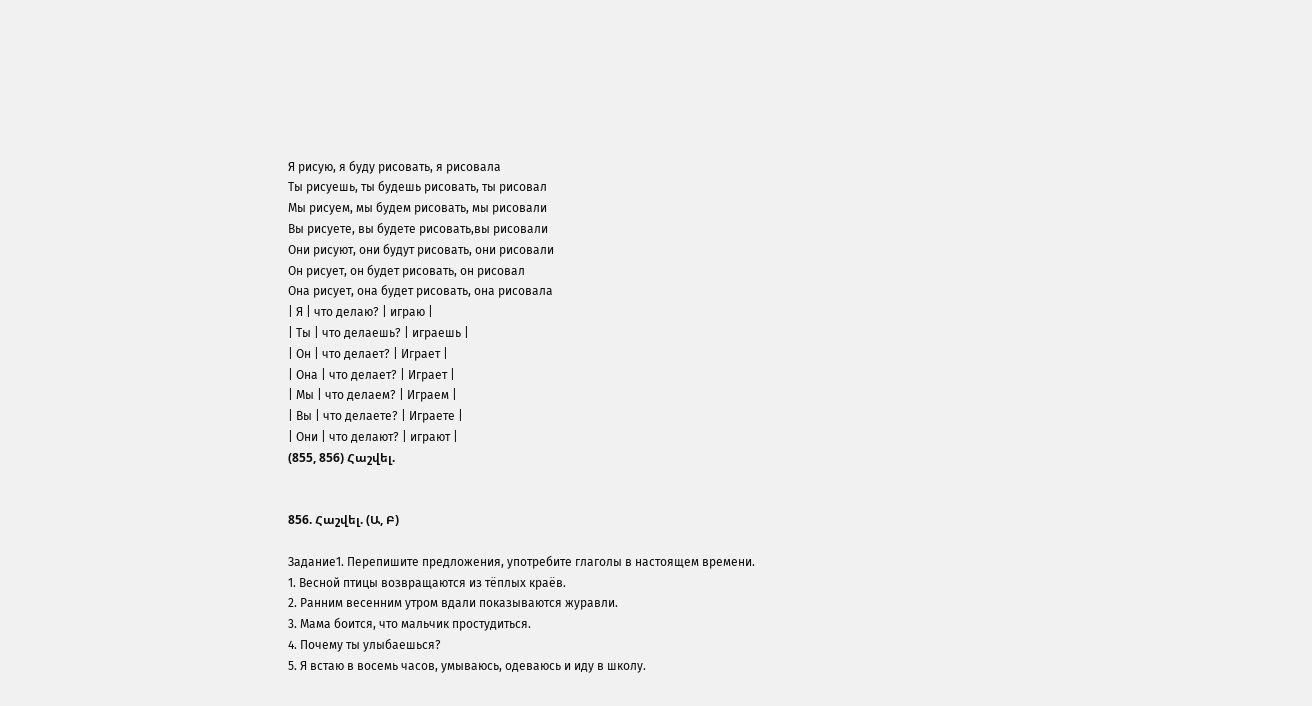Я рисую, я буду рисовать, я рисовала
Ты рисуешь, ты будешь рисовать, ты рисовал
Мы рисуем, мы будем рисовать, мы рисовали
Вы рисуете, вы будете рисовать,вы рисовали
Они рисуют, они будут рисовать, они рисовали
Он рисует, он будет рисовать, он рисовал
Она рисует, она будет рисовать, она рисовала
| Я | что делаю? | играю |
| Ты | что делаешь? | играешь |
| Он | что делает? | Играет |
| Она | что делает? | Играет |
| Мы | что делаем? | Играем |
| Вы | что делаете? | Играете |
| Они | что делают? | играют |
(855, 856) Հաշվել.


856. Հաշվել. (Ա, Բ)

Задание1. Перепишите предложения, употребите глаголы в настоящем времени.
1. Весной птицы возвращаются из тёплых краёв.
2. Ранним весенним утром вдали показываются журавли.
3. Мама боится, что мальчик простудиться.
4. Почему ты улыбаешься?
5. Я встаю в восемь часов, умываюсь, одеваюсь и иду в школу.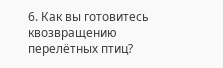6. Как вы готовитесь квозвращению перелётных птиц?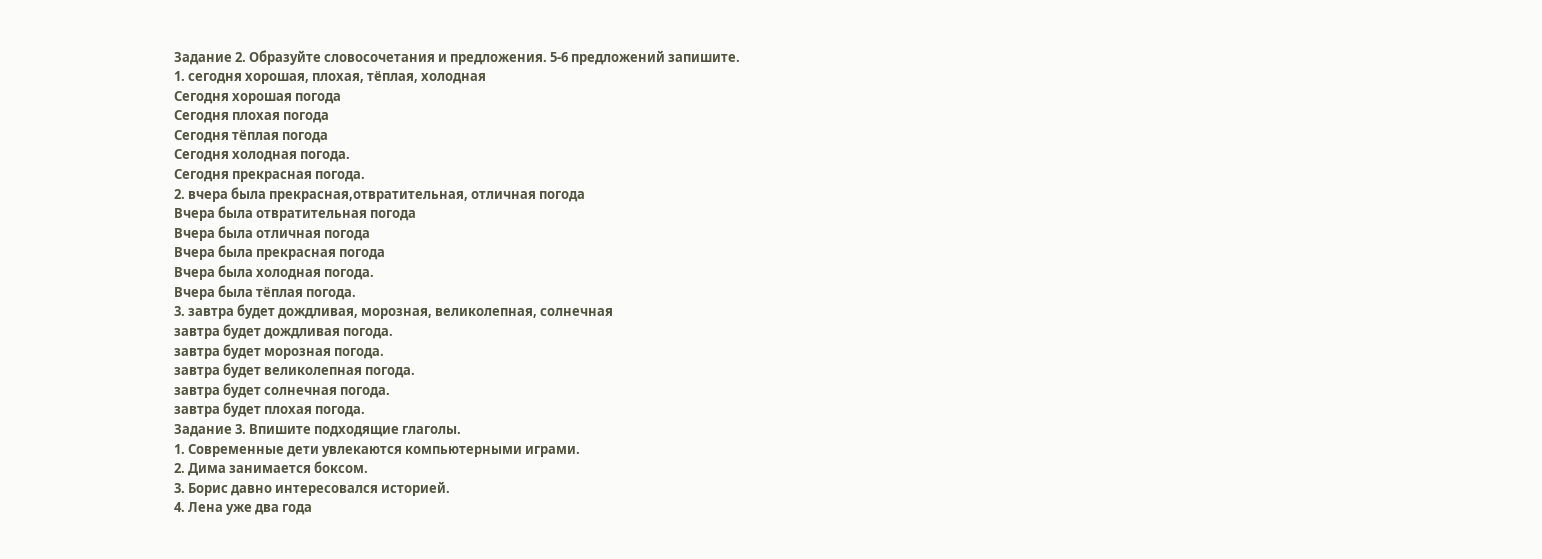Задание 2. Образуйте словосочетания и предложения. 5-6 предложений запишите.
1. сегодня хорошая, плохая, тёплая, холодная
Сегодня хорошая погода
Сегодня плохая погода
Сегодня тёплая погода
Сегодня холодная погода.
Сегодня прекрасная погода.
2. вчера была прекрасная,отвратительная, отличная погода
Вчера была отвратительная погода
Вчера была отличная погода
Вчера была прекрасная погода
Вчера была холодная погода.
Вчера была тёплая погода.
3. завтра будет дождливая, морозная, великолепная, солнечная
завтра будет дождливая погода.
завтра будет морозная погода.
завтра будет великолепная погода.
завтра будет солнечная погода.
завтра будет плохая погода.
Задание 3. Впишите подходящие глаголы.
1. Современные дети увлекаются компьютерными играми.
2. Дима занимается боксом.
3. Борис давно интересовался историей.
4. Лена уже два года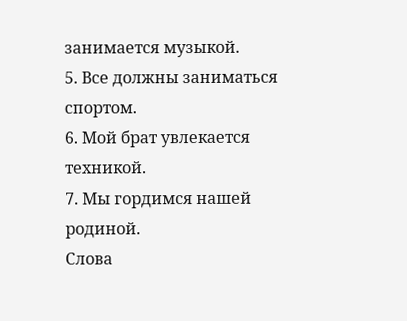занимается музыкой.
5. Все должны заниматься спортом.
6. Мой брат увлекается техникой.
7. Мы гордимся нашей родиной.
Слова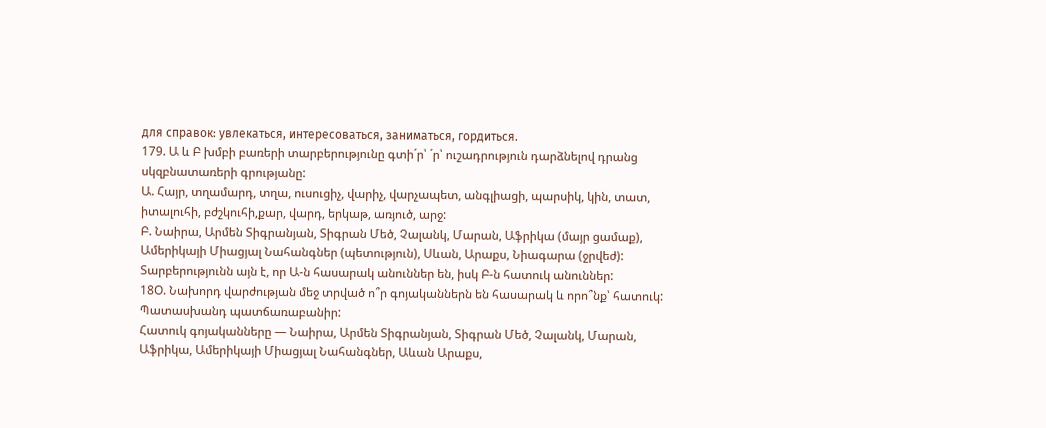для справок: увлекаться, интересоваться, заниматься, гордиться.
179. Ա և Բ խմբի բառերի տարբերությունը գտի´ր՝ ´ր՝ ուշադրություն դարձնելով դրանց սկզբնատառերի գրությանը:
Ա. Հայր, տղամարդ, տղա, ուսուցիչ, վարիչ, վարչապետ, անգլիացի, պարսիկ, կին, տատ, իտալուհի, բժշկուհի,քար, վարդ, երկաթ, առյուծ, արջ:
Բ. Նաիրա, Արմեն Տիգրանյան, Տիգրան Մեծ, Չալանկ, Մարան, Աֆրիկա (մայր ցամաք), Ամերիկայի Միացյալ Նահանգներ (պետություն), Սևան, Արաքս, Նիագարա (ջրվեժ):
Տարբերությունն այն է, որ Ա-ն հասարակ անուններ են, իսկ Բ-ն հատուկ անուններ:
18O. Նախորդ վարժության մեջ տրված ո՞ր գոյականներն են հասարակ և որո՞նք՝ հատուկ: Պատասխանդ պատճառաբանիր:
Հատուկ գոյականները — Նաիրա, Արմեն Տիգրանյան, Տիգրան Մեծ, Չալանկ, Մարան, Աֆրիկա, Ամերիկայի Միացյալ Նահանգներ, Աևան Արաքս,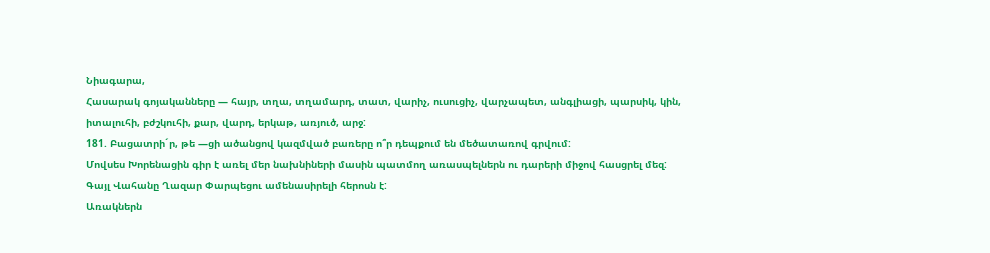Նիագարա,
Հասարակ գոյականները — հայր, տղա, տղամարդ, տատ, վարիչ, ուսուցիչ, վարչապետ, անգլիացի, պարսիկ, կին, իտալուհի, բժշկուհի, քար, վարդ, երկաթ, առյուծ, արջ:
181. Բացատրի´ր, թե —ցի ածանցով կազմված բառերը ո՞ր դեպքում են մեծատառով գրվում:
Մովսես Խորենացին գիր է առել մեր նախնիների մասին պատմող առասպելներն ու դարերի միջով հասցրել մեզ:
Գայլ Վահանը Ղազար Փարպեցու ամենասիրելի հերոսն է:
Առակներն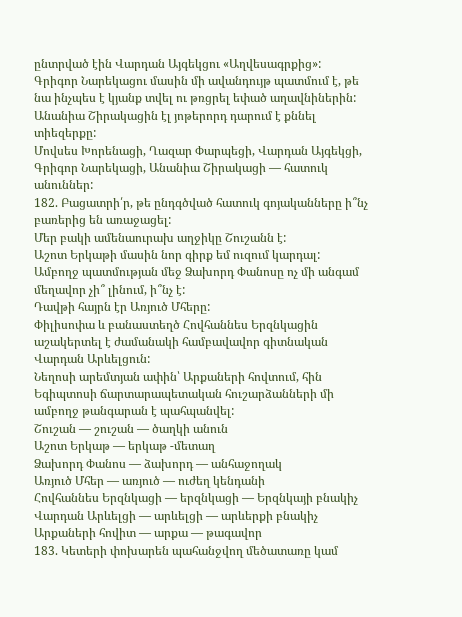ընտրված էին Վարդան Այգեկցու «Աղվեսագրքից»:
Գրիգոր Նարեկացու մասին մի ավանդույթ պատմում է, թե նա ինչպես է կյանք տվել ու թռցրել եփած աղավնիներին:
Անանիա Շիրակացին էլ յոթերորդ դարում է քննել տիեզերքը:
Մովսես Խորենացի, Ղազար Փարպեցի, Վարդան Այգեկցի, Գրիգոր Նարեկացի, Անանիա Շիրակացի — հատուկ անուններ:
182. Բացատրի՛ր, թե ընդգծված հատուկ գոյականները ի՞նչ բառերից են առաջացել:
Մեր բակի ամենաուրախ աղջիկը Շուշանն է:
Աշոտ Երկաթի մասին նոր գիրք եմ ուզում կարդալ:
Ամբողջ պատմության մեջ Ձախորդ Փանոսը ոչ մի անգամ մեղավոր չի՞ լինում, ի՞նչ է:
Դավթի հայրն էր Առյուծ Մհերը:
Փիլիսոփա և բանաստեղծ Հովհաննես Երզնկացին աշակերտել է ժամանակի համբավավոր գիտնական Վարդան Արևելցուն:
Նեղոսի արեմտյան ափին՝ Արքաների հովտում, հին Եգիպտոսի ճարտարապետական հուշարձանների մի ամբողջ թանգարան է պահպանվել:
Շուշան — շուշան — ծաղկի անուն
Աշոտ Երկաթ — երկաթ -մետաղ
Ձախորդ Փանոս — ձախորդ — անհաջողակ
Առյուծ Մհեր — առյուծ — ուժեղ կենդանի
Հովհաննես Երզնկացի — երզնկացի — Երզնկայի բնակիչ
Վարդան Արևելցի — արևելցի — արևերքի բնակիչ
Արքաների հովիտ — արքա — թագավոր
183. Կետերի փոխարեն պահանջվող մեծատառը կամ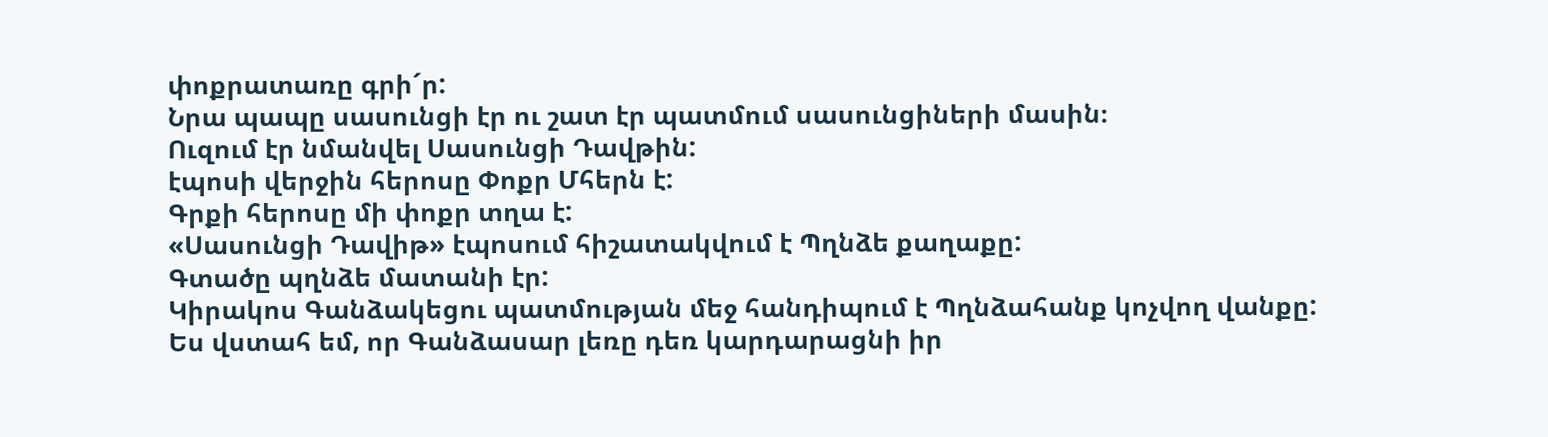փոքրատառը գրի´ր:
Նրա պապը սասունցի էր ու շատ էր պատմում սասունցիների մասին։
Ուզում էր նմանվել Սասունցի Դավթին:
էպոսի վերջին հերոսը Փոքր Մհերն է:
Գրքի հերոսը մի փոքր տղա է:
«Սասունցի Դավիթ» էպոսում հիշատակվում է Պղնձե քաղաքը:
Գտածը պղնձե մատանի էր:
Կիրակոս Գանձակեցու պատմության մեջ հանդիպում է Պղնձահանք կոչվող վանքը:
Ես վստահ եմ, որ Գանձասար լեռը դեռ կարդարացնի իր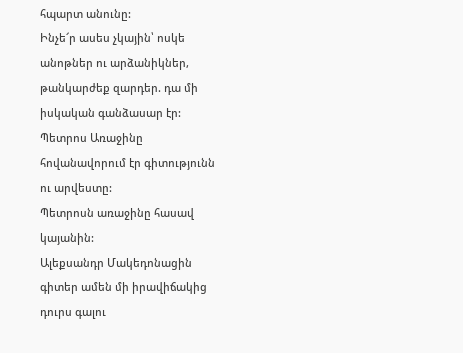հպարտ անունը:
Ինչե՜ր ասես չկային՝ ոսկե անոթներ ու արձանիկներ, թանկարժեք զարդեր. դա մի իսկական գանձասար էր:
Պետրոս Առաջինը հովանավորում էր գիտությունն ու արվեստը:
Պետրոսն առաջինը հասավ կայանին:
Ալեքսանդր Մակեդոնացին գիտեր ամեն մի իրավիճակից դուրս գալու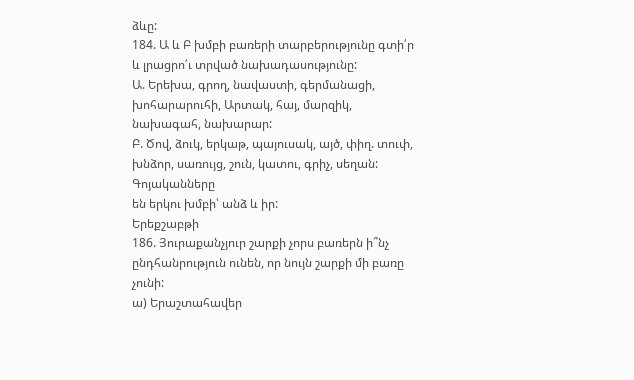ձևը:
184. Ա և Բ խմբի բառերի տարբերությունը գտի՛ր և լրացրո՛ւ տրված նախադասությունը:
Ա. Երեխա, գրող, նավաստի, գերմանացի, խոհարարուհի, Արտակ, հայ, մարզիկ, նախագահ, նախարար:
Բ. Ծով, ձուկ, երկաթ, պայուսակ, այծ, փիղ. տուփ, խնձոր, սառույց, շուն, կատու, գրիչ, սեղան:
Գոյականները
են երկու խմբի՝ անձ և իր:
Երեքշաբթի
186. Յուրաքանչյուր շարքի չորս բառերն ի՞նչ ընդհանրություն ունեն, որ նույն շարքի մի բառը չունի:
ա) Երաշտահավեր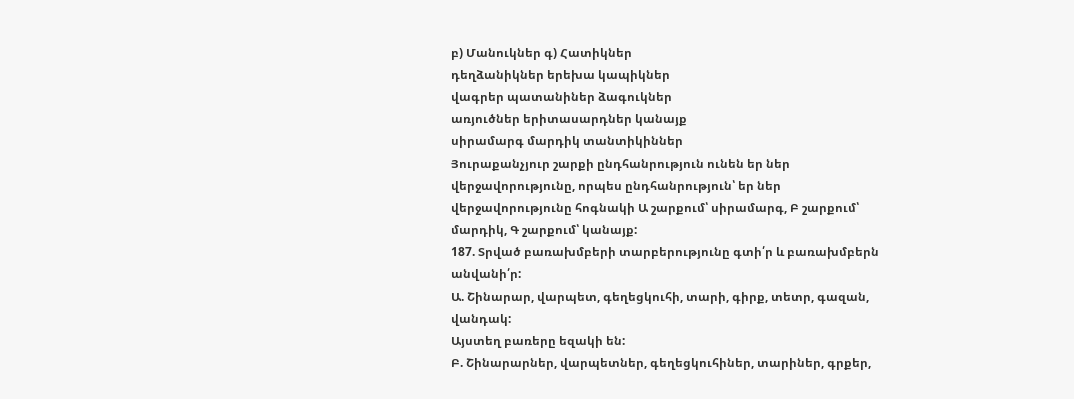բ) Մանուկներ գ) Հատիկներ
դեղձանիկներ երեխա կապիկներ
վագրեր պատանիներ ձագուկներ
առյուծներ երիտասարդներ կանայք
սիրամարգ մարդիկ տանտիկիններ
Յուրաքանչյուր շարքի ընդհանրություն ունեն եր ներ վերջավորությունը, որպես ընդհանրություն՝ եր ներ վերջավորությունը հոգնակի Ա շարքում՝ սիրամարգ, Բ շարքում՝ մարդիկ, Գ շարքում՝ կանայք:
187. Տրված բառախմբերի տարբերությունը գտի՛ր և բառախմբերն անվանի՛ր:
Ա. Շինարար, վարպետ, գեղեցկուհի, տարի, գիրք, տետր, գազան, վանդակ:
Այստեղ բառերը եզակի են:
Բ. Շինարարներ, վարպետներ, գեղեցկուհիներ, տարիներ, գրքեր,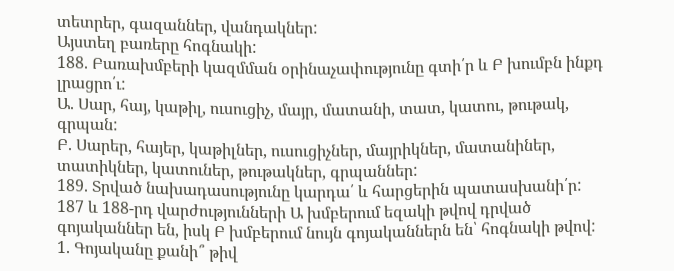տետրեր, գազաններ, վանդակներ:
Այստեղ բառերը հոգնակի:
188. Բառախմբերի կազմման օրինաչափությունը գտի՛ր և Բ խումբն ինքդ լրացրո՛ւ:
Ա. Սար, հայ, կաթիլ, ուսուցիչ, մայր, մատանի, տատ, կատու, թութակ, գրպան:
Բ. Սարեր, հայեր, կաթիլներ, ուսուցիչներ, մայրիկներ, մատանիներ, տատիկներ, կատուներ, թութակներ, գրպաններ:
189. Տրված նախադասությունը կարդա՛ և հարցերին պատասխանի՛ր:
187 և 188-րդ վարժությունների Ա խմբերում եզակի թվով դրված գոյականներ են, իսկ Բ խմբերում նույն գոյականներն են՝ հոգնակի թվով:
1. Գոյականը քանի՞ թիվ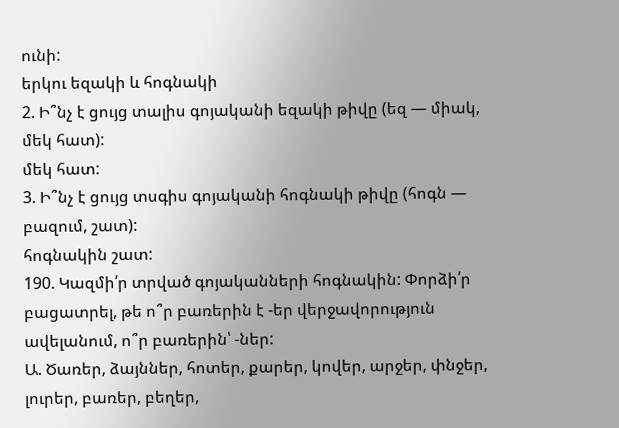ունի:
երկու եզակի և հոգնակի
2. Ի՞նչ է ցույց տալիս գոյականի եզակի թիվը (եզ — միակ, մեկ հատ):
մեկ հատ:
3. Ի՞նչ է ցույց տսգիս գոյականի հոգնակի թիվը (հոգն — բազում, շատ):
հոգնակին շատ:
190. Կազմի՛ր տրված գոյականների հոգնակին: Փորձի՛ր բացատրել, թե ո՞ր բառերին է -եր վերջավորություն ավելանում, ո՞ր բառերին՝ -ներ:
Ա. Ծառեր, ձայններ, հոտեր, քարեր, կովեր, արջեր, փնջեր, լուրեր, բառեր, բեղեր,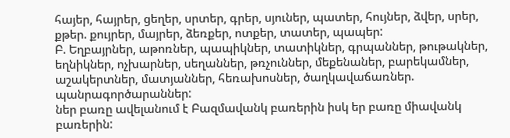հայեր, հայրեր, ցեղեր, սրտեր, գրեր, սյուներ, պատեր, հույներ, ձվեր, սրեր, քթեր. քույրեր, մայրեր, ձեռքեր, ոտքեր, տատեր, պապեր:
Բ. Եղբայրներ, աթոռներ, պապիկներ, տատիկներ, գրպաններ, թութակներ, եղնիկներ, ոչխարներ, սեղաններ, թռչուններ, մեքենաներ, բարեկամներ, աշակերտներ, մատյաններ, հեռախոսներ, ծաղկավաճառներ. պանրագործարաններ:
ներ բառը ավելանում է Բազմավանկ բառերին իսկ եր բառը միավանկ բառերին: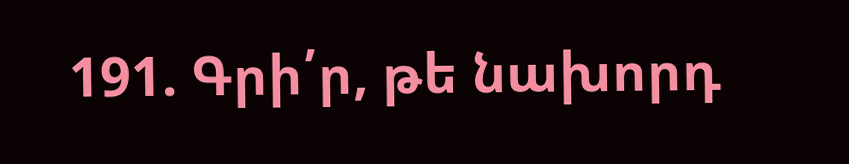191. Գրի՛ր, թե նախորդ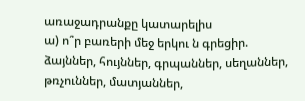առաջադրանքը կատարելիս
ա) ո՞ր բառերի մեջ երկու ն գրեցիր.
ձայններ, հույններ, գրպաններ, սեղաններ, թռչուններ, մատյաններ,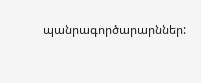պանրագործարարններ: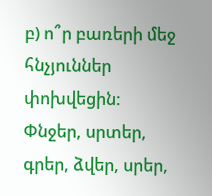բ) ո՞ր բառերի մեջ հնչյուններ փոխվեցին:
Փնջեր, սրտեր, գրեր, ձվեր, սրեր,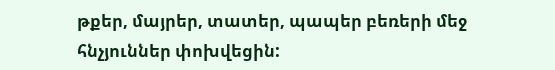թքեր, մայրեր, տատեր, պապեր բեռերի մեջ հնչյուններ փոխվեցին: